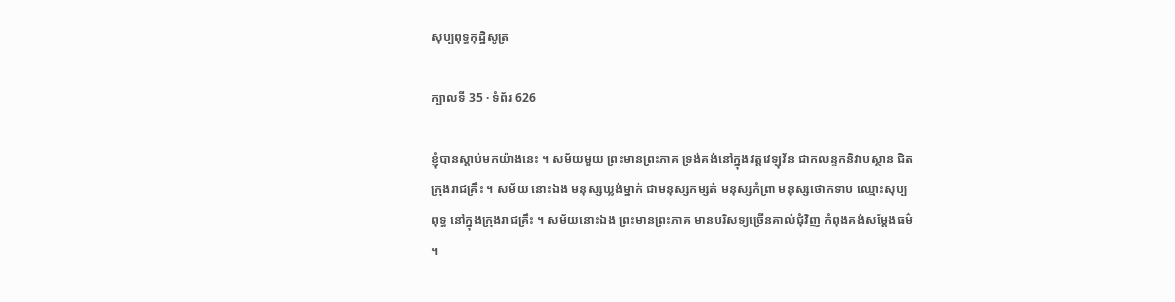សុប្បពុទ្ធកុដ្ឋិសូត្រ

ក្បាលទី 35 · ទំព័រ 626

ខ្ញុំបានស្តាប់មកយ៉ាងនេះ ។ សម័យមួយ ព្រះមានព្រះភាគ ទ្រង់គង់នៅក្នុងវត្តវេឡុវ័ន ជាកលន្ទកនិវាបស្ថាន ជិតក្រុងរាជគ្រឹះ ។ សម័យ នោះឯង មនុស្សឃ្លង់ម្នាក់ ជាមនុស្សកម្សត់ មនុស្សកំព្រា មនុស្សថោកទាប ឈ្មោះសុប្បពុទ្ធ នៅក្នុងក្រុងរាជគ្រឹះ ។ សម័យនោះឯង ព្រះមានព្រះភាគ មានបរិសទ្យច្រើនគាល់ជុំវិញ កំពុងគង់សម្តែងធម៌ ។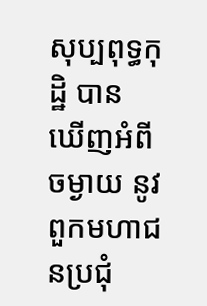សុប្បពុទ្ធកុដ្ឋិ បាន ឃើញអំពីចម្ងាយ នូវពួកមហាជនប្រជុំ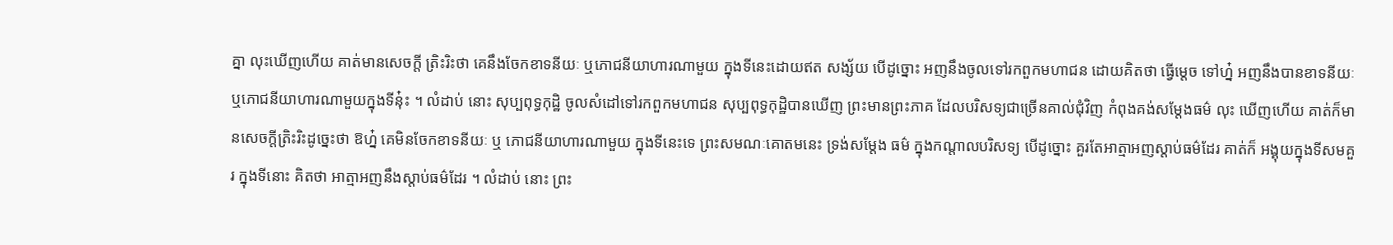គ្នា លុះឃើញហើយ គាត់មានសេចក្តី ត្រិះរិះថា គេនឹងចែកខាទនីយៈ ឬភោជនីយាហារណាមួយ ក្នុងទីនេះដោយឥត សង្ស័យ បើដូច្នោះ អញនឹងចូលទៅរកពួកមហាជន ដោយគិតថា ធ្វើម្តេច ទៅហ្ន៎ អញនឹងបានខាទនីយៈ ឬភោជនីយាហារណាមួយក្នុងទីនុ៎ះ ។ លំដាប់ នោះ សុប្បពុទ្ធកុដ្ឋិ ចូលសំដៅទៅរកពួកមហាជន សុប្បពុទ្ធកុដ្ឋិបានឃើញ ព្រះមានព្រះភាគ ដែលបរិសទ្យជាច្រើនគាល់ជុំវិញ កំពុងគង់សម្តែងធម៌ លុះ ឃើញហើយ គាត់ក៏មានសេចក្តីត្រិះរិះដូច្នេះថា ឱហ្ន៎ គេមិនចែកខាទនីយៈ ឬ ភោជនីយាហារណាមួយ ក្នុងទីនេះទេ ព្រះសមណៈគោតមនេះ ទ្រង់សម្តែង ធម៌ ក្នុងកណ្តាលបរិសទ្យ បើដូច្នោះ គួរតែអាត្មាអញស្តាប់ធម៌ដែរ គាត់ក៏ អង្គុយក្នុងទីសមគួរ ក្នុងទីនោះ គិតថា អាត្មាអញនឹងស្តាប់ធម៌ដែរ ។ លំដាប់ នោះ ព្រះ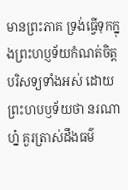មានព្រះភាគ ទ្រង់ធ្វើទុកក្នុងព្រះហប្ញទ័យកំណត់ចិត្តបរិសទ្យទាំងអស់ ដោយព្រះហបឫទ័យថា នរណាហ្ន៎ គួរត្រាស់ដឹងធម៌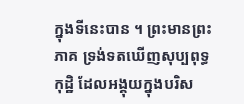ក្នុងទីនេះបាន ។ ព្រះមានព្រះភាគ ទ្រង់ទតឃើញសុប្បពុទ្ធកុដ្ឋិ ដែលអង្គុយក្នុងបរិស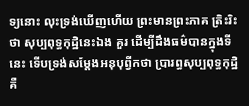ទ្យនោះ លុះទ្រង់ឃើញហើយ ព្រះមានព្រះភាគ ត្រិះរិះថា សុប្បពុទ្ធកុដ្ឋិនេះឯង គួរ ដើម្បីដឹងធម៌បានក្នុងទីនេះ ទើបទ្រង់សម្តែងអនុបុព្វីកថា ប្រារព្ធសុប្បពុទ្ធកុដ្ឋិ គឺ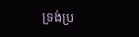ទ្រង់ប្រ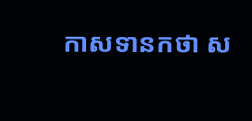កាសទានកថា ស